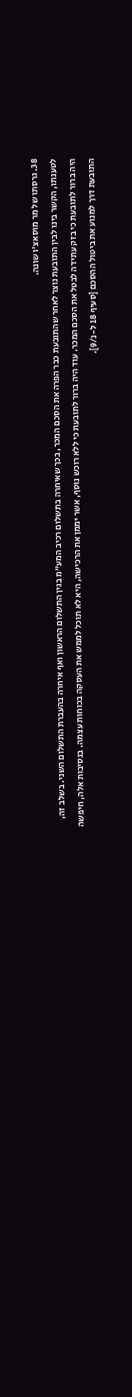38. גרסתו של מר מוסאצ'ו שונה.
לטענתו, הקשר בינו לבין התובעת נוצר לאחר שהתובעת כבר הפרה את הסכם המכר, בכך שאיחרה בתשלום רכיב המע"מ בגין התשלום הראשון ואף איחרה בהעברת התשלום השני. בשלב זה, היה ברור לתובעת כי בזק עתידה לבטל את הסכם המכר. עוד היה ברור לתובעת כי ללא רוכש נוסף, אשר יממן את הרכישה, היא לא תוכל לממש את העסקה בכוחות עצמה. בנסיבות אלה, חיפשה התובעת דרך למנוע את ביטול ההסכם [סעיף 18 ל-נ/9].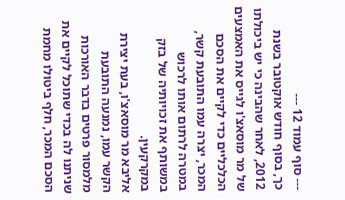--- סוף עמוד 12 ---
כך, בסוף חודש אוקטובר בשנת 2012, לאחר שהבינה כי יש ביכולתו של מר מוסאצ'ו לגייס את האמצעים הכלכליים כדי לקיים את הסכם המכר, יצרה עמו התובעת קשר, במטרה לרתום אותו לרכוש במשותף את זכויותיה של בזק במקרקעין.
אליבא מר מוסאצ'ו, בעת יצירת הקשר עמו, נמנעה התובעת מלמסור פרטים בדבר האורכות שניתנו לה בכדי שתוכל לקיים את הסכם המכר, חלף ביטולו מחמת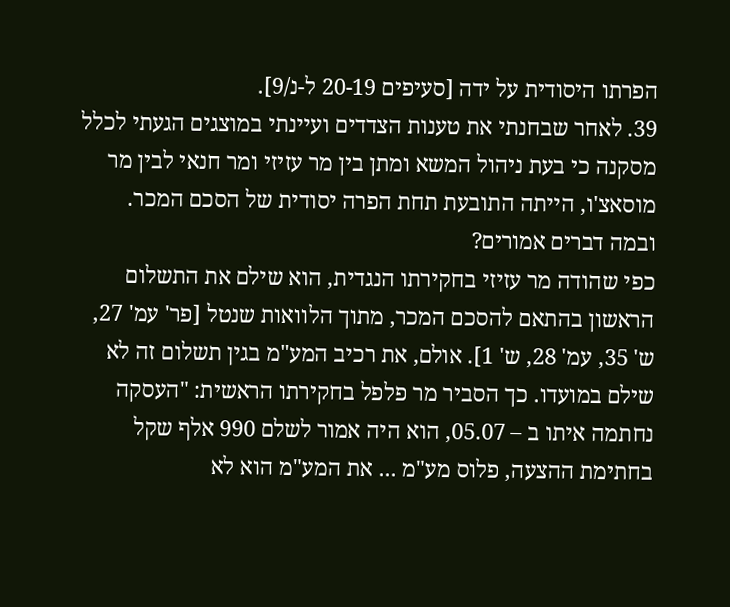הפרתו היסודית על ידה [סעיפים 20-19 ל-נ/9].
39. לאחר שבחנתי את טענות הצדדים ועיינתי במוצגים הגעתי לכלל מסקנה כי בעת ניהול המשא ומתן בין מר עזיזי ומר חנאי לבין מר מוסאצ'ו, הייתה התובעת תחת הפרה יסודית של הסכם המכר.
ובמה דברים אמורים?
כפי שהודה מר עזיזי בחקירתו הנגדית, הוא שילם את התשלום הראשון בהתאם להסכם המכר, מתוך הלוואות שנטל [פר' עמ' 27, ש' 35, עמ' 28, ש' 1]. אולם, את רכיב המע"מ בגין תשלום זה לא שילם במועדו. כך הסביר מר פלפל בחקירתו הראשית: "העסקה נחתמה איתו ב – 05.07, הוא היה אמור לשלם 990 אלף שקל בחתימת ההצעה, פלוס מע"מ ... את המע"מ הוא לא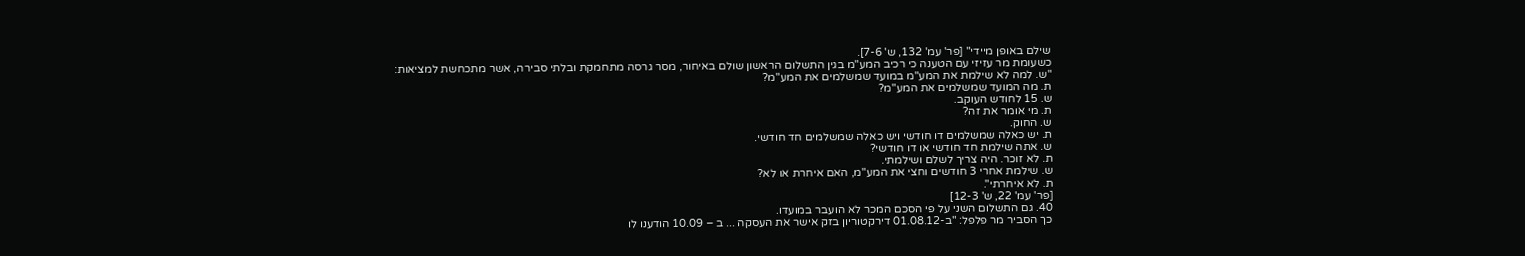שילם באופן מיידי" [פר' עמ' 132, ש' 7-6].
כשעומת מר עזיזי עם הטענה כי רכיב המע"מ בגין התשלום הראשון שולם באיחור, מסר גרסה מתחמקת ובלתי סבירה, אשר מתכחשת למציאות:
"ש. למה לא שילמת את המע"מ במועד שמשלמים את המע"מ?
ת. מה המועד שמשלמים את המע"מ?
ש. 15 לחודש העוקב.
ת. מי אומר את זה?
ש. החוק.
ת. יש כאלה שמשלמים דו חודשי ויש כאלה שמשלמים חד חודשי.
ש. אתה שילמת חד חודשי או דו חודשי?
ת. לא זוכר. היה צריך לשלם ושילמתי.
ש. שילמת אחרי 3 חודשים וחצי את המע"מ, האם איחרת או לא?
ת. לא איחרתי".
[פר' עמ' 22, ש' 12-3]
40. גם התשלום השני על פי הסכם המכר לא הועבר במועדו.
כך הסביר מר פלפל: "ב-01.08.12 דירקטוריון בזק אישר את העסקה ... ב – 10.09 הודענו לו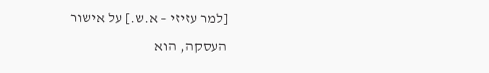[למר עזיזי – א.ש.] על אישור העסקה, הוא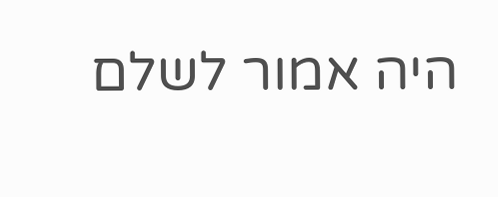היה אמור לשלם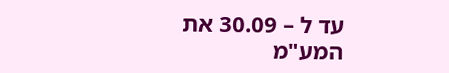עד ל – 30.09 את המע"מ